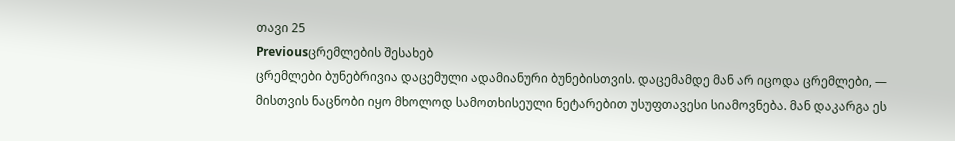თავი 25
Previousცრემლების შესახებ
ცრემლები ბუნებრივია დაცემული ადამიანური ბუნებისთვის. დაცემამდე მან არ იცოდა ცრემლები, — მისთვის ნაცნობი იყო მხოლოდ სამოთხისეული ნეტარებით უსუფთავესი სიამოვნება. მან დაკარგა ეს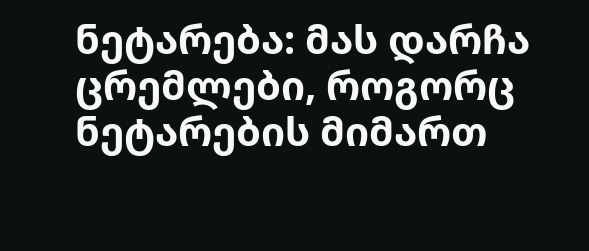ნეტარება: მას დარჩა ცრემლები, როგორც ნეტარების მიმართ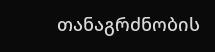თანაგრძნობის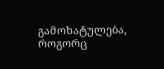გამოხატულება, როგორც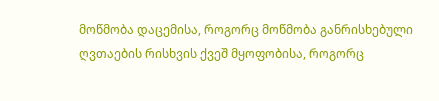მოწმობა დაცემისა, როგორც მოწმობა განრისხებული ღვთაების რისხვის ქვეშ მყოფობისა, როგორც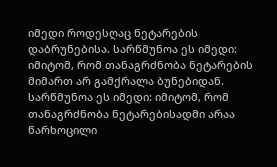იმედი როდესღაც ნეტარების დაბრუნებისა. სარწმუნოა ეს იმედი: იმიტომ, რომ თანაგრძნობა ნეტარების მიმართ არ გამქრალა ბუნებიდან. სარწმუნოა ეს იმედი: იმიტომ, რომ თანაგრძნობა ნეტარებისადმი არაა წარხოცილი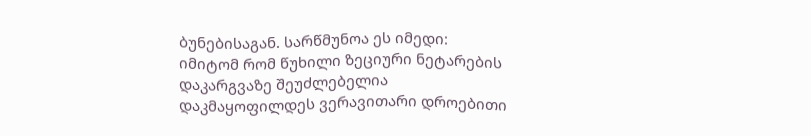ბუნებისაგან. სარწმუნოა ეს იმედი: იმიტომ რომ წუხილი ზეციური ნეტარების დაკარგვაზე შეუძლებელია დაკმაყოფილდეს ვერავითარი დროებითი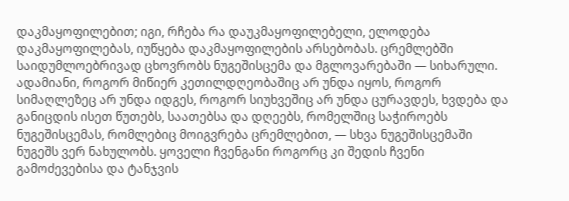დაკმაყოფილებით; იგი, რჩება რა დაუკმაყოფილებელი, ელოდება დაკმაყოფილებას, იუწყება დაკმაყოფილების არსებობას. ცრემლებში საიდუმლოებრივად ცხოვრობს ნუგეშისცემა და მგლოვარებაში — სიხარული. ადამიანი, როგორ მიწიერ კეთილდღეობაშიც არ უნდა იყოს, როგორ სიმაღლეზეც არ უნდა იდგეს, როგორ სიუხვეშიც არ უნდა ცურავდეს, ხვდება და განიცდის ისეთ წუთებს, საათებსა და დღეებს, რომელშიც საჭიროებს ნუგეშისცემას, რომლებიც მოიგვრება ცრემლებით, — სხვა ნუგეშისცემაში ნუგეშს ვერ ნახულობს. ყოველი ჩვენგანი როგორც კი შედის ჩვენი გამოძევებისა და ტანჯვის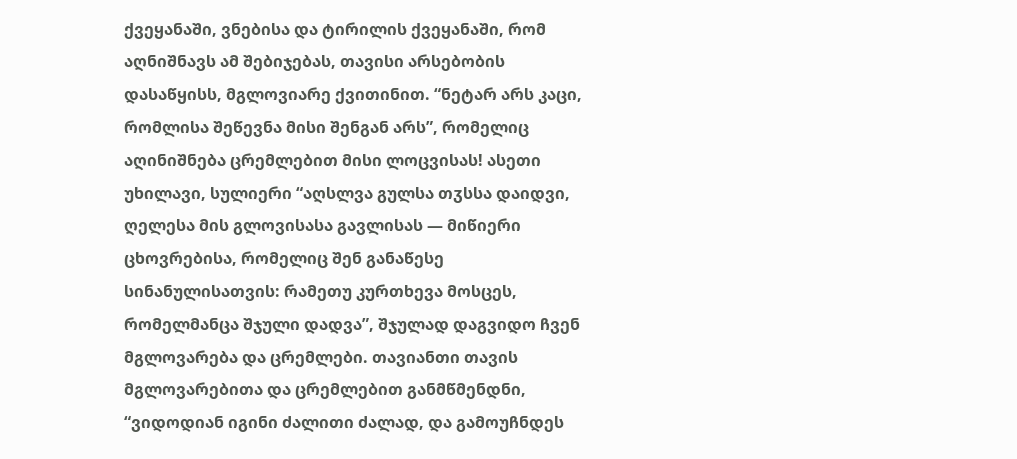ქვეყანაში, ვნებისა და ტირილის ქვეყანაში, რომ აღნიშნავს ამ შებიჯებას, თავისი არსებობის დასაწყისს, მგლოვიარე ქვითინით. “ნეტარ არს კაცი, რომლისა შეწევნა მისი შენგან არს”, რომელიც აღინიშნება ცრემლებით მისი ლოცვისას! ასეთი უხილავი, სულიერი “აღსლვა გულსა თჳსსა დაიდვი, ღელესა მის გლოვისასა გავლისას — მიწიერი ცხოვრებისა, რომელიც შენ განაწესე სინანულისათვის: რამეთუ კურთხევა მოსცეს, რომელმანცა შჯული დადვა”, შჯულად დაგვიდო ჩვენ მგლოვარება და ცრემლები. თავიანთი თავის მგლოვარებითა და ცრემლებით განმწმენდნი, “ვიდოდიან იგინი ძალითი ძალად, და გამოუჩნდეს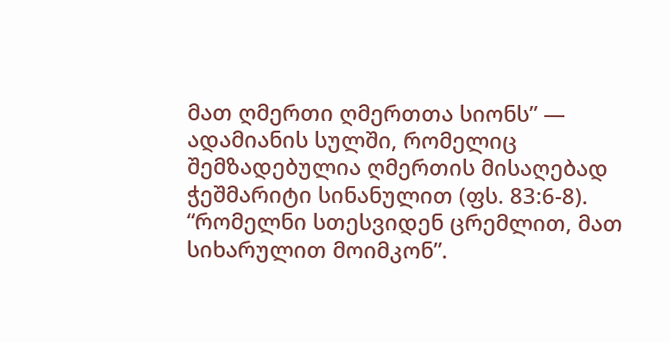მათ ღმერთი ღმერთთა სიონს” — ადამიანის სულში, რომელიც შემზადებულია ღმერთის მისაღებად ჭეშმარიტი სინანულით (ფს. 83:6-8). “რომელნი სთესვიდენ ცრემლით, მათ სიხარულით მოიმკონ”.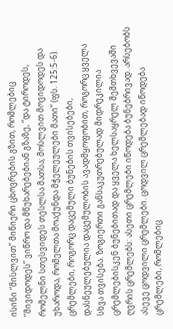ისინი “მისლვით” მიწიერი ცხოვრების გზით, რომლებიც “მივიდოდეს” ვიწრო და მწუხარებებიან გზაზე, “და ტიროდეს, რომელნი სთესვიდეს თესლსა მათსა; მოსლვით მოვიდოდეს და უხაროდა, რომელთა მოაქუნდა მჭელეულები მათი” (ფს. 125:5-6).
ცრემლები, როგორც დაცემული ბუნების თვისებები, დასნეულებულია დაცემულობის ავადმყოფობით, როგორც ყველა სხვა თვისება. ზოგიერთი განსაკუთრებულად მიდრეკილია ცრემლებისკენ ბუნებითად და ყველა ხელსაყრელ შემთხვევაში ღვრის ცრემლებს: ასეთი ცრემლები იწოდება ბუნებრივად. არსებობს ასევე ცოდვილი ცრემლები. ცოდვილ ცრემლებად იწოდება ცრემლები, რომლებიც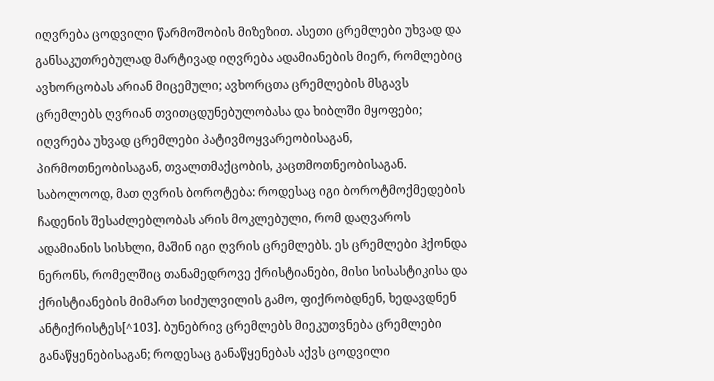იღვრება ცოდვილი წარმოშობის მიზეზით. ასეთი ცრემლები უხვად და განსაკუთრებულად მარტივად იღვრება ადამიანების მიერ, რომლებიც ავხორცობას არიან მიცემული; ავხორცთა ცრემლების მსგავს ცრემლებს ღვრიან თვითცდუნებულობასა და ხიბლში მყოფები; იღვრება უხვად ცრემლები პატივმოყვარეობისაგან, პირმოთნეობისაგან, თვალთმაქცობის, კაცთმოთნეობისაგან. საბოლოოდ, მათ ღვრის ბოროტება: როდესაც იგი ბოროტმოქმედების ჩადენის შესაძლებლობას არის მოკლებული, რომ დაღვაროს ადამიანის სისხლი, მაშინ იგი ღვრის ცრემლებს. ეს ცრემლები ჰქონდა ნერონს, რომელშიც თანამედროვე ქრისტიანები, მისი სისასტიკისა და ქრისტიანების მიმართ სიძულვილის გამო, ფიქრობდნენ, ხედავდნენ ანტიქრისტეს[^103]. ბუნებრივ ცრემლებს მიეკუთვნება ცრემლები განაწყენებისაგან; როდესაც განაწყენებას აქვს ცოდვილი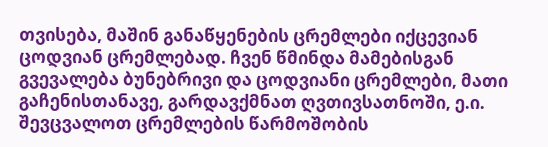თვისება, მაშინ განაწყენების ცრემლები იქცევიან ცოდვიან ცრემლებად. ჩვენ წმინდა მამებისგან გვევალება ბუნებრივი და ცოდვიანი ცრემლები, მათი გაჩენისთანავე, გარდავქმნათ ღვთივსათნოში, ე.ი. შევცვალოთ ცრემლების წარმოშობის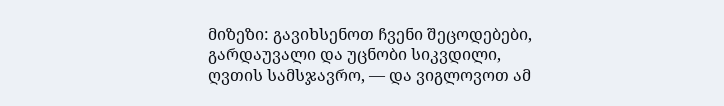მიზეზი: გავიხსენოთ ჩვენი შეცოდებები, გარდაუვალი და უცნობი სიკვდილი, ღვთის სამსჯავრო, — და ვიგლოვოთ ამ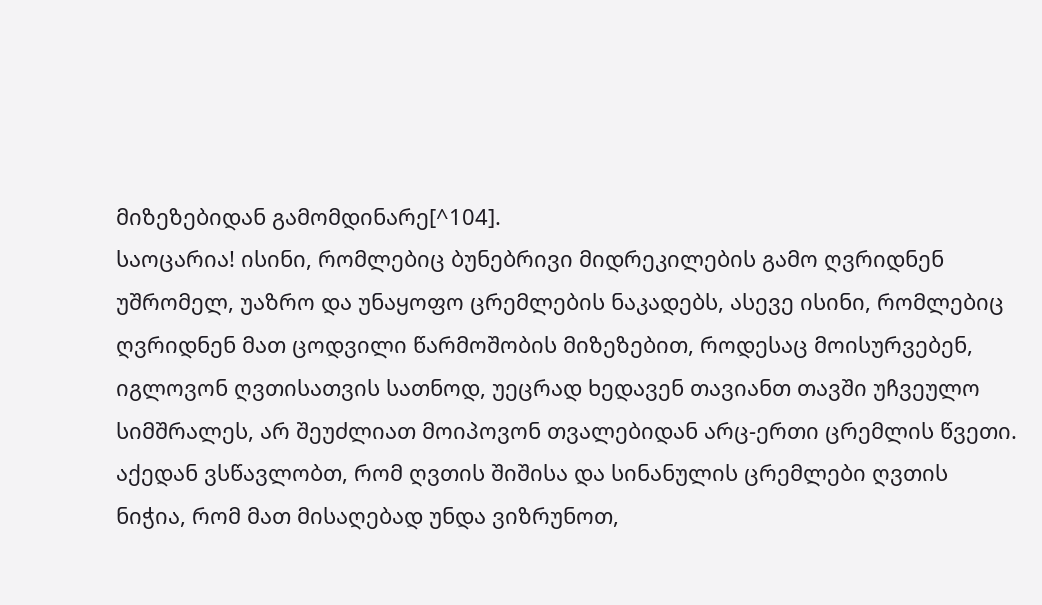მიზეზებიდან გამომდინარე[^104].
საოცარია! ისინი, რომლებიც ბუნებრივი მიდრეკილების გამო ღვრიდნენ უშრომელ, უაზრო და უნაყოფო ცრემლების ნაკადებს, ასევე ისინი, რომლებიც ღვრიდნენ მათ ცოდვილი წარმოშობის მიზეზებით, როდესაც მოისურვებენ, იგლოვონ ღვთისათვის სათნოდ, უეცრად ხედავენ თავიანთ თავში უჩვეულო სიმშრალეს, არ შეუძლიათ მოიპოვონ თვალებიდან არც-ერთი ცრემლის წვეთი. აქედან ვსწავლობთ, რომ ღვთის შიშისა და სინანულის ცრემლები ღვთის ნიჭია, რომ მათ მისაღებად უნდა ვიზრუნოთ,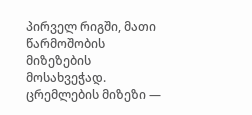პირველ რიგში, მათი წარმოშობის მიზეზების მოსახვეჭად.
ცრემლების მიზეზი —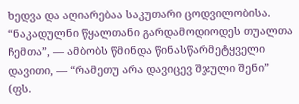ხედვა და აღიარებაა საკუთარი ცოდვილობისა. “ნაკადულნი წყალთანი გარდამოდიოდეს თუალთა ჩემთა”, — ამბობს წმინდა წინასწარმეტყველი დავითი, — “რამეთუ არა დავიცევ შჯული შენი” (ფს.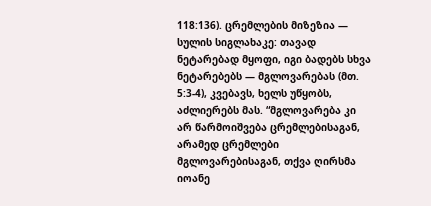118:136). ცრემლების მიზეზია — სულის სიგლახაკე: თავად ნეტარებად მყოფი, იგი ბადებს სხვა ნეტარებებს — მგლოვარებას (მთ. 5:3-4), კვებავს, ხელს უწყობს, აძლიერებს მას. “მგლოვარება კი არ წარმოიშვება ცრემლებისაგან, არამედ ცრემლები მგლოვარებისაგან, თქვა ღირსმა იოანე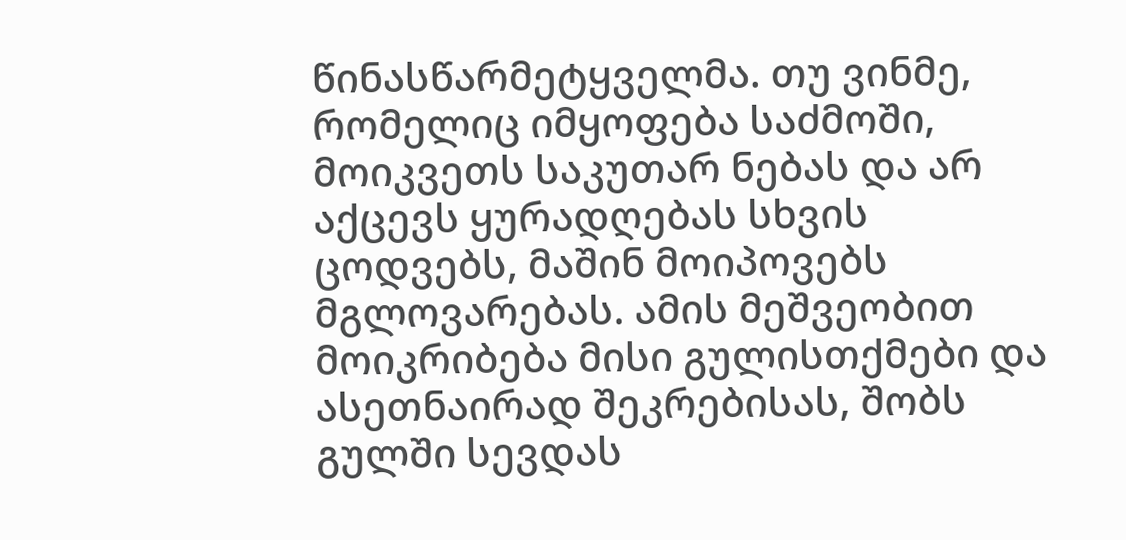წინასწარმეტყველმა. თუ ვინმე, რომელიც იმყოფება საძმოში, მოიკვეთს საკუთარ ნებას და არ აქცევს ყურადღებას სხვის ცოდვებს, მაშინ მოიპოვებს მგლოვარებას. ამის მეშვეობით მოიკრიბება მისი გულისთქმები და ასეთნაირად შეკრებისას, შობს გულში სევდას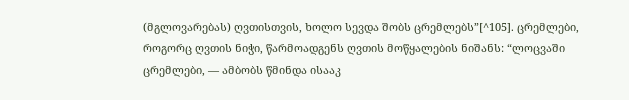(მგლოვარებას) ღვთისთვის, ხოლო სევდა შობს ცრემლებს”[^105]. ცრემლები, როგორც ღვთის ნიჭი, წარმოადგენს ღვთის მოწყალების ნიშანს: “ლოცვაში ცრემლები, — ამბობს წმინდა ისააკ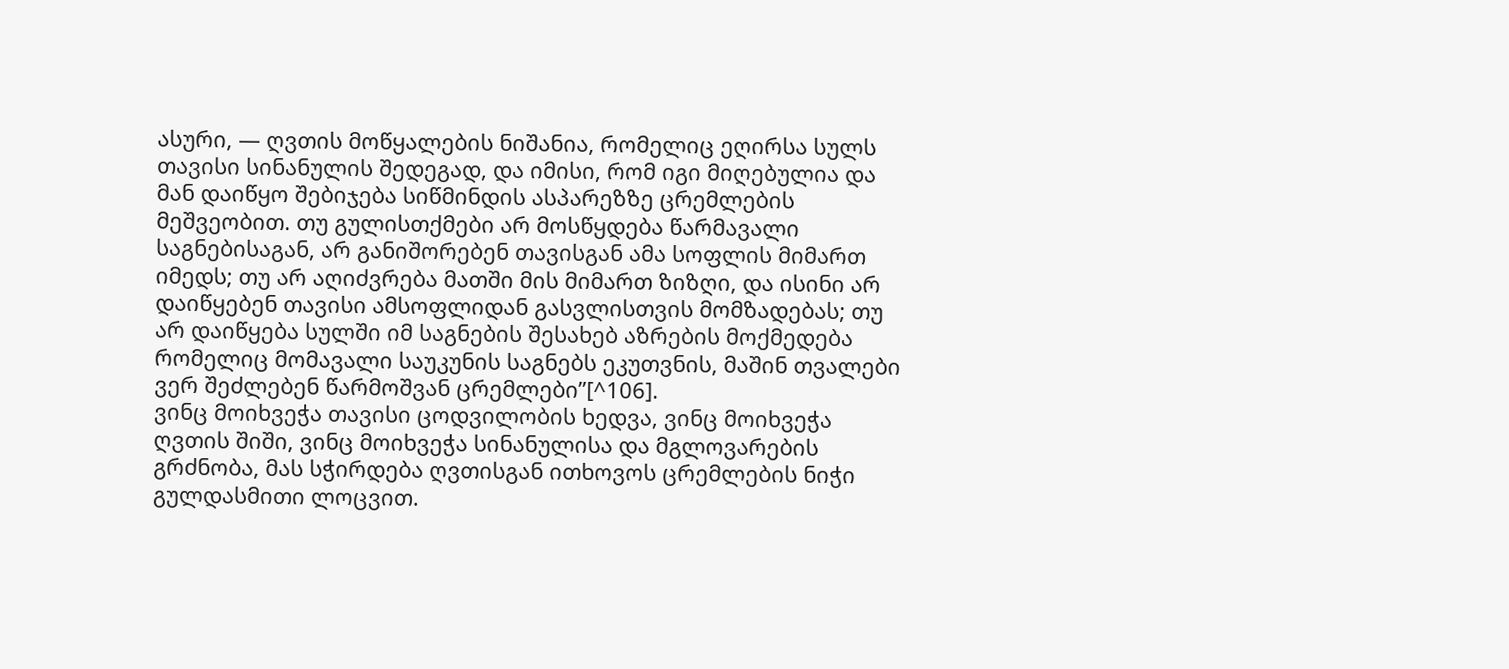ასური, — ღვთის მოწყალების ნიშანია, რომელიც ეღირსა სულს თავისი სინანულის შედეგად, და იმისი, რომ იგი მიღებულია და მან დაიწყო შებიჯება სიწმინდის ასპარეზზე ცრემლების მეშვეობით. თუ გულისთქმები არ მოსწყდება წარმავალი საგნებისაგან, არ განიშორებენ თავისგან ამა სოფლის მიმართ იმედს; თუ არ აღიძვრება მათში მის მიმართ ზიზღი, და ისინი არ დაიწყებენ თავისი ამსოფლიდან გასვლისთვის მომზადებას; თუ არ დაიწყება სულში იმ საგნების შესახებ აზრების მოქმედება რომელიც მომავალი საუკუნის საგნებს ეკუთვნის, მაშინ თვალები ვერ შეძლებენ წარმოშვან ცრემლები”[^106].
ვინც მოიხვეჭა თავისი ცოდვილობის ხედვა, ვინც მოიხვეჭა ღვთის შიში, ვინც მოიხვეჭა სინანულისა და მგლოვარების გრძნობა, მას სჭირდება ღვთისგან ითხოვოს ცრემლების ნიჭი გულდასმითი ლოცვით.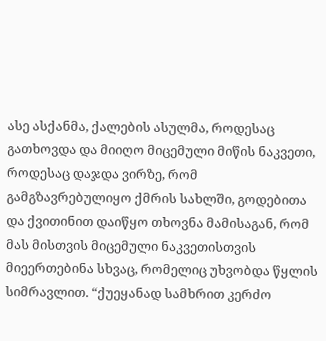ასე ასქანმა, ქალების ასულმა, როდესაც გათხოვდა და მიიღო მიცემული მიწის ნაკვეთი, როდესაც დაჯდა ვირზე, რომ გამგზავრებულიყო ქმრის სახლში, გოდებითა და ქვითინით დაიწყო თხოვნა მამისაგან, რომ მას მისთვის მიცემული ნაკვეთისთვის მიეერთებინა სხვაც, რომელიც უხვობდა წყლის სიმრავლით. “ქუეყანად სამხრით კერძო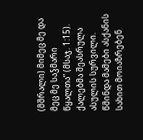(მშრალი) მიმეც მე და მეც მე საჴმარი წყალთა” (მსაჯ. 1:15). ქალებმა შეასრულა ასულის სურვილი. წმინდა მამები ასქანის სახით მოიაზრებენ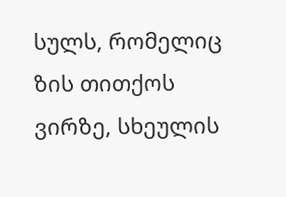სულს, რომელიც ზის თითქოს ვირზე, სხეულის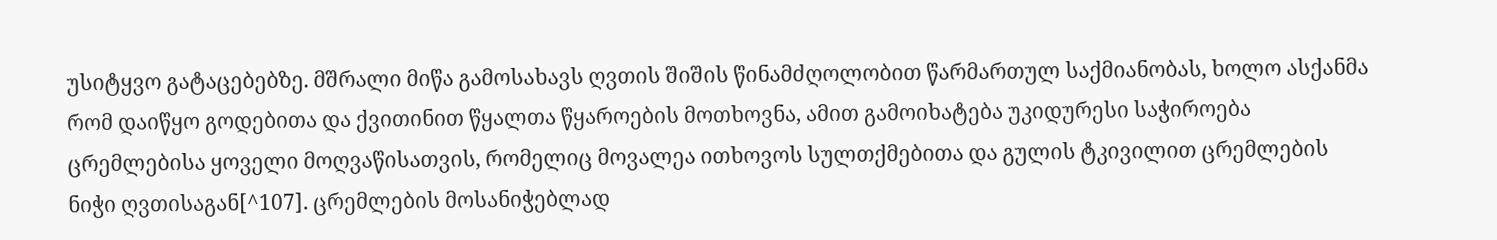უსიტყვო გატაცებებზე. მშრალი მიწა გამოსახავს ღვთის შიშის წინამძღოლობით წარმართულ საქმიანობას, ხოლო ასქანმა რომ დაიწყო გოდებითა და ქვითინით წყალთა წყაროების მოთხოვნა, ამით გამოიხატება უკიდურესი საჭიროება ცრემლებისა ყოველი მოღვაწისათვის, რომელიც მოვალეა ითხოვოს სულთქმებითა და გულის ტკივილით ცრემლების ნიჭი ღვთისაგან[^107]. ცრემლების მოსანიჭებლად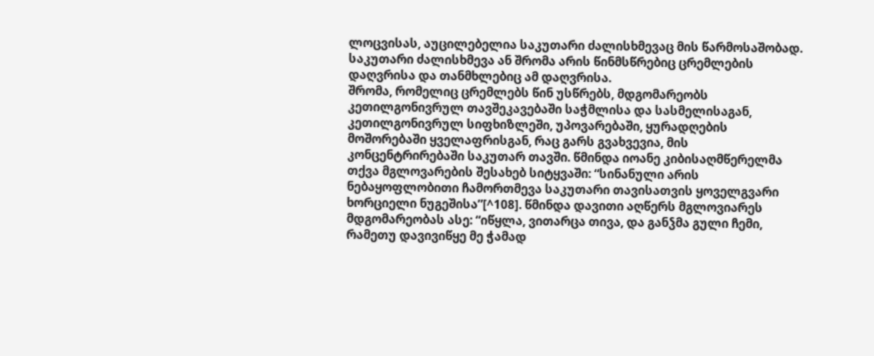ლოცვისას, აუცილებელია საკუთარი ძალისხმევაც მის წარმოსაშობად. საკუთარი ძალისხმევა ან შრომა არის წინმსწრებიც ცრემლების დაღვრისა და თანმხლებიც ამ დაღვრისა.
შრომა, რომელიც ცრემლებს წინ უსწრებს, მდგომარეობს კეთილგონივრულ თავშეკავებაში საჭმლისა და სასმელისაგან, კეთილგონივრულ სიფხიზლეში, უპოვარებაში, ყურადღების მოშორებაში ყველაფრისგან, რაც გარს გვახვევია, მის კონცენტრირებაში საკუთარ თავში. წმინდა იოანე კიბისაღმწერელმა თქვა მგლოვარების შესახებ სიტყვაში: “სინანული არის ნებაყოფლობითი ჩამორთმევა საკუთარი თავისათვის ყოველგვარი ხორციელი ნუგეშისა”[^108]. წმინდა დავითი აღწერს მგლოვიარეს მდგომარეობას ასე: “იწყლა, ვითარცა თივა, და განჴმა გული ჩემი, რამეთუ დავივიწყე მე ჭამად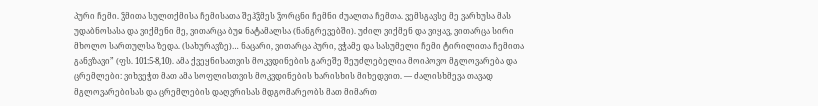პური ჩემი. ჴმითა სულთქმისა ჩემისათა შეჰჴმეს ჴორცნი ჩემნი ძუალთა ჩემთა. ვემსგავსე მე ვარხუსა მას უდაბნოსასა და ვიქმენი მე, ვითარცა ბუჲ ნატამალსა (ნანგრევებში). უძილ ვიქმენ და ვიყავ, ვითარცა სირი მხოლო სართულსა ზედა. (სახურავზე)… ნაცარი, ვითარცა პური, ვჭამე და სასუმელი ჩემი ტირილითა ჩემითა განვზავი” (ფს. 101:5-8,10). ამა ქვეყნისათვის მოკვდინების გარეშე შეუძლებელია მოიპოვო მგლოვარება და ცრემლები: ვიხვეჭთ მათ ამა სოფლისთვის მოკვდინების ხარისხის მიხედვით. — ძალისხმევა თავად მგლოვარებისას და ცრემლების დაღვრისას მდგომარეობს მათ მიმართ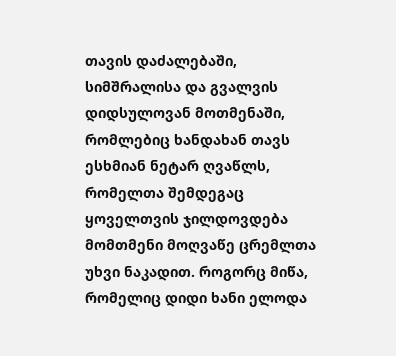თავის დაძალებაში, სიმშრალისა და გვალვის დიდსულოვან მოთმენაში, რომლებიც ხანდახან თავს ესხმიან ნეტარ ღვაწლს, რომელთა შემდეგაც ყოველთვის ჯილდოვდება მომთმენი მოღვაწე ცრემლთა უხვი ნაკადით. როგორც მიწა, რომელიც დიდი ხანი ელოდა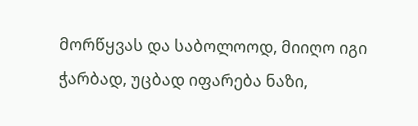მორწყვას და საბოლოოდ, მიიღო იგი ჭარბად, უცბად იფარება ნაზი,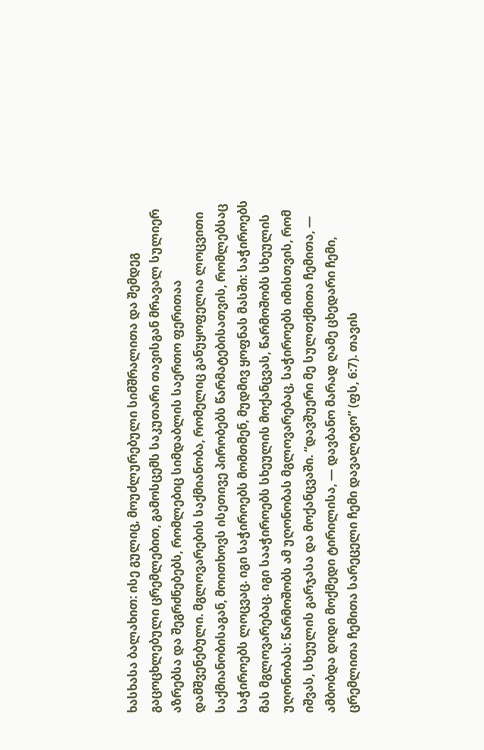ხასხასა ბალახით: ისე გულიც, მოუძლურებული სიმშრალითა და შემდეგ გაცოცხლებული ცრემლებით, გამოსცემს საკუთარი თავისგან მრავალ სულიერ აზრებსა და შეგრძნებებს, რომლებიც სიმდაბლის საერთო ფერითაა დამშვენებული. მგლოვარების საქმიანობა, რომელიც განუყოფელია ლოცვითი საქმიანობისაგან, მოითხოვს ისეთივე პირობებს წარმატებისათვის, რომლებსაც საჭიროებს ლოცვაც. იგი საჭიროებს მომთმენ, მუდმივ ყოფნას მასში: საჭიროებს მას მგლოვარებაც. იგი სააჭიროებს სხეულის მოქანცვას, წარმოშობს სხეულის უღონობას: წარმოშობს ამ უღონობას მგლოვარებაც, საჭიროებს იმისთვის, რომ იშვას, სხეულის გარჯასა და მოქანცვაში. “დავშუერი მე სულთქმითა ჩემითა, — ამბობდა დიდი მოქმედი ტირილისა, — დავბანო მარად ღამე ცხედარი ჩემი, ცრემლითა ჩემითა სარეცელი ჩემი დავალტვო” (ფს, 6:7). თავის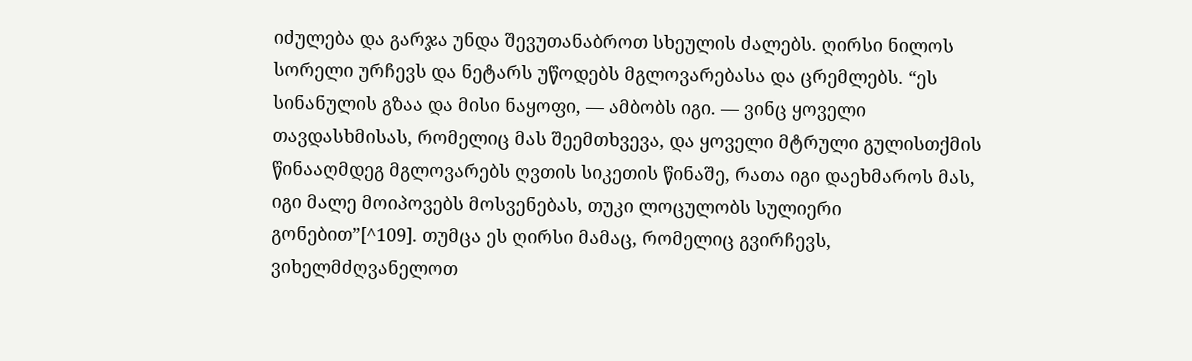იძულება და გარჯა უნდა შევუთანაბროთ სხეულის ძალებს. ღირსი ნილოს სორელი ურჩევს და ნეტარს უწოდებს მგლოვარებასა და ცრემლებს. “ეს სინანულის გზაა და მისი ნაყოფი, — ამბობს იგი. — ვინც ყოველი თავდასხმისას, რომელიც მას შეემთხვევა, და ყოველი მტრული გულისთქმის წინააღმდეგ მგლოვარებს ღვთის სიკეთის წინაშე, რათა იგი დაეხმაროს მას, იგი მალე მოიპოვებს მოსვენებას, თუკი ლოცულობს სულიერი გონებით”[^109]. თუმცა ეს ღირსი მამაც, რომელიც გვირჩევს, ვიხელმძღვანელოთ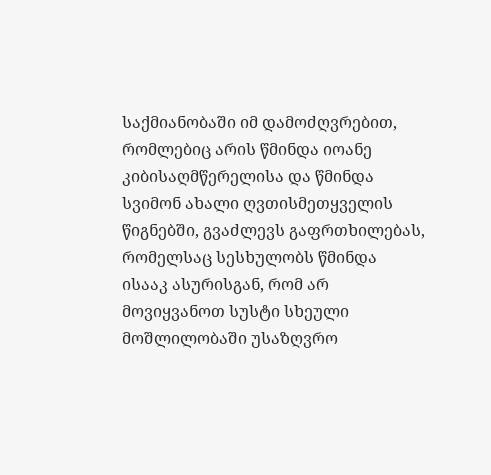საქმიანობაში იმ დამოძღვრებით, რომლებიც არის წმინდა იოანე კიბისაღმწერელისა და წმინდა სვიმონ ახალი ღვთისმეთყველის წიგნებში, გვაძლევს გაფრთხილებას, რომელსაც სესხულობს წმინდა ისააკ ასურისგან, რომ არ მოვიყვანოთ სუსტი სხეული მოშლილობაში უსაზღვრო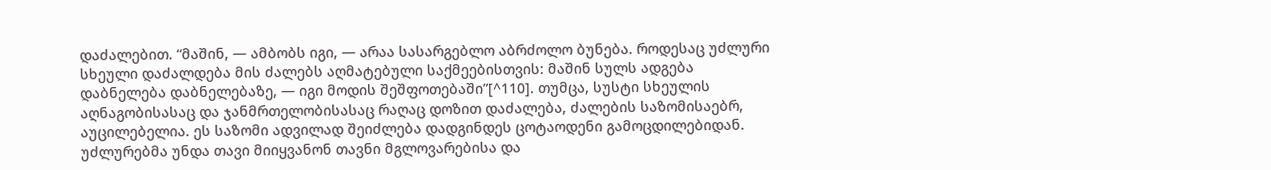დაძალებით. “მაშინ, — ამბობს იგი, — არაა სასარგებლო აბრძოლო ბუნება. როდესაც უძლური სხეული დაძალდება მის ძალებს აღმატებული საქმეებისთვის: მაშინ სულს ადგება დაბნელება დაბნელებაზე, — იგი მოდის შეშფოთებაში”[^110]. თუმცა, სუსტი სხეულის აღნაგობისასაც და ჯანმრთელობისასაც რაღაც დოზით დაძალება, ძალების საზომისაებრ, აუცილებელია. ეს საზომი ადვილად შეიძლება დადგინდეს ცოტაოდენი გამოცდილებიდან. უძლურებმა უნდა თავი მიიყვანონ თავნი მგლოვარებისა და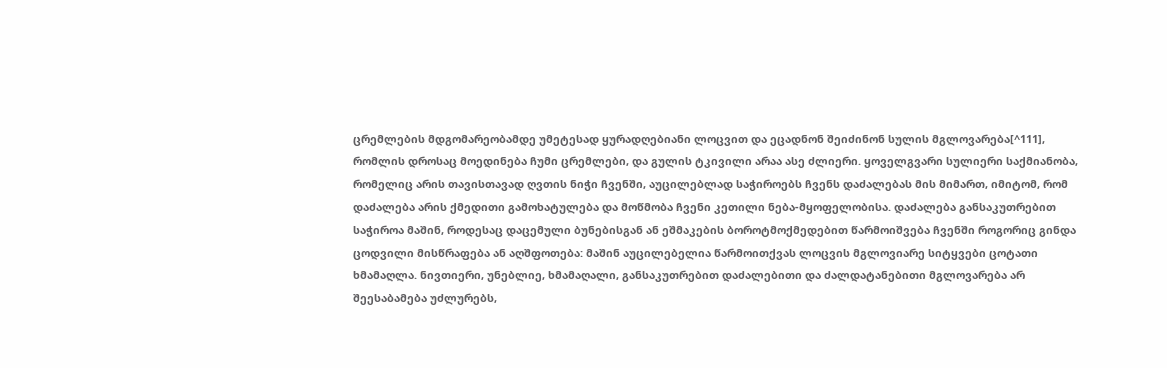ცრემლების მდგომარეობამდე უმეტესად ყურადღებიანი ლოცვით და ეცადნონ შეიძინონ სულის მგლოვარება[^111], რომლის დროსაც მოედინება ჩუმი ცრემლები, და გულის ტკივილი არაა ასე ძლიერი. ყოველგვარი სულიერი საქმიანობა, რომელიც არის თავისთავად ღვთის ნიჭი ჩვენში, აუცილებლად საჭიროებს ჩვენს დაძალებას მის მიმართ, იმიტომ, რომ დაძალება არის ქმედითი გამოხატულება და მოწმობა ჩვენი კეთილი ნება-მყოფელობისა. დაძალება განსაკუთრებით საჭიროა მაშინ, როდესაც დაცემული ბუნებისგან ან ეშმაკების ბოროტმოქმედებით წარმოიშვება ჩვენში როგორიც გინდა ცოდვილი მისწრაფება ან აღშფოთება: მაშინ აუცილებელია წარმოითქვას ლოცვის მგლოვიარე სიტყვები ცოტათი ხმამაღლა. ნივთიერი, უნებლიე, ხმამაღალი, განსაკუთრებით დაძალებითი და ძალდატანებითი მგლოვარება არ შეესაბამება უძლურებს,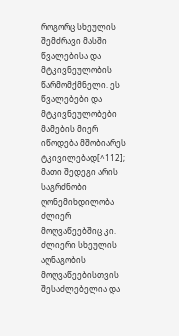როგორც სხეულის შემძრავი მასში წვალებისა და მტკივნეულობის წარმომქმნელი. ეს წვალებები და მტკივნეულობები მამების მიერ იწოდება მშობიარეს ტკივილებად[^112]; მათი შედეგი არის საგრძნობი ღონემიხდილობა ძლიერ მოღვაწეებშიც კი. ძლიერი სხეულის აღნაგობის მოღვაწეებისთვის შესაძლებელია და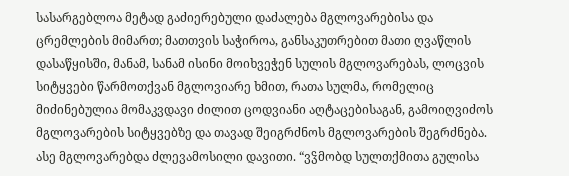სასარგებლოა მეტად გაძიერებული დაძალება მგლოვარებისა და ცრემლების მიმართ; მათთვის საჭიროა, განსაკუთრებით მათი ღვაწლის დასაწყისში, მანამ, სანამ ისინი მოიხვეჭენ სულის მგლოვარებას, ლოცვის სიტყვები წარმოთქვან მგლოვიარე ხმით, რათა სულმა, რომელიც მიძინებულია მომაკვდავი ძილით ცოდვიანი აღტაცებისაგან, გამოიღვიძოს მგლოვარების სიტყვებზე და თავად შეიგრძნოს მგლოვარების შეგრძნება. ასე მგლოვარებდა ძლევამოსილი დავითი. “ვჴმობდ სულთქმითა გულისა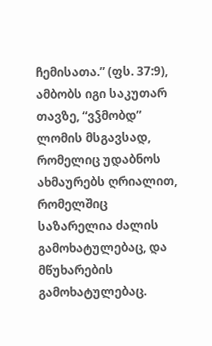ჩემისათა.” (ფს. 37:9), ამბობს იგი საკუთარ თავზე, “ვჴმობდ” ლომის მსგავსად, რომელიც უდაბნოს ახმაურებს ღრიალით, რომელშიც საზარელია ძალის გამოხატულებაც, და მწუხარების გამოხატულებაც.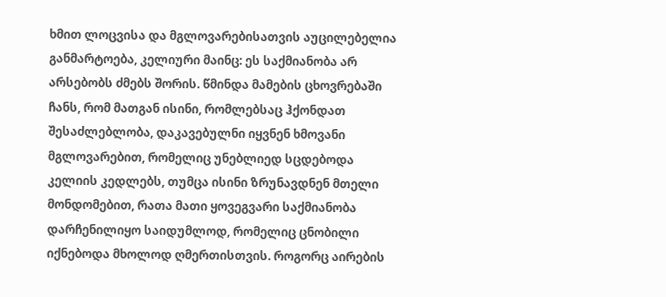ხმით ლოცვისა და მგლოვარებისათვის აუცილებელია განმარტოება, კელიური მაინც: ეს საქმიანობა არ არსებობს ძმებს შორის. წმინდა მამების ცხოვრებაში ჩანს, რომ მათგან ისინი, რომლებსაც ჰქონდათ შესაძლებლობა, დაკავებულნი იყვნენ ხმოვანი მგლოვარებით, რომელიც უნებლიედ სცდებოდა კელიის კედლებს, თუმცა ისინი ზრუნავდნენ მთელი მონდომებით, რათა მათი ყოვეგვარი საქმიანობა დარჩენილიყო საიდუმლოდ, რომელიც ცნობილი იქნებოდა მხოლოდ ღმერთისთვის. როგორც აირების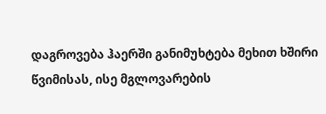დაგროვება ჰაერში განიმუხტება მეხით ხშირი წვიმისას, ისე მგლოვარების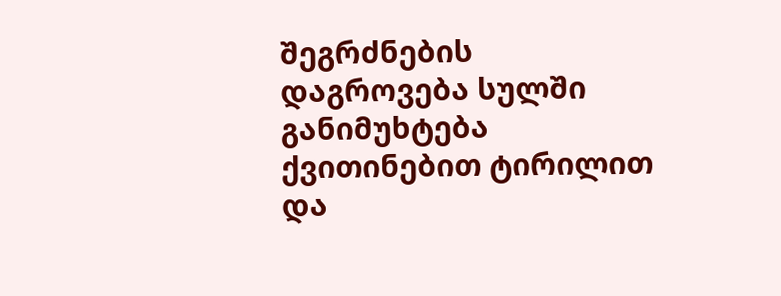შეგრძნების დაგროვება სულში განიმუხტება ქვითინებით ტირილით და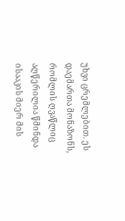უხვი ცრემლებით. ეს დაემართა მონაზონს, რომლის ღვაწლიც აღწერილია წმინდა ისააკის მიერ მის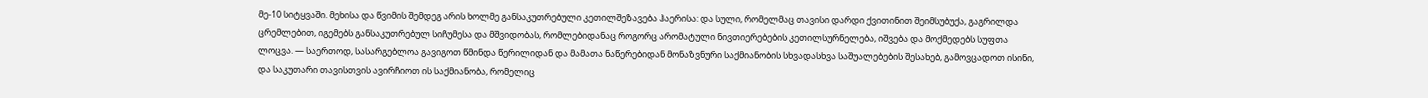მე-10 სიტყვაში. მეხისა და წვიმის შემდეგ არის ხოლმე განსაკუთრებული კეთილშეზავება ჰაერისა: და სული, რომელმაც თავისი დარდი ქვითინით შეიმსუბუქა, გაგრილდა ცრემლებით, იგემებს განსაკუთრებულ სიჩუმესა და მშვიდობას, რომლებიდანაც როგორც არომატული ნივთიერებების კეთილსურნელება, იშვება და მოქმედებს სუფთა ლოცვა. — საერთოდ, სასარგებლოა გავიგოთ წმინდა წერილიდან და მამათა ნაწერებიდან მონაზვნური საქმიანობის სხვადასხვა საშუალებების შესახებ, გამოვცადოთ ისინი, და საკუთარი თავისთვის ავირჩიოთ ის საქმიანობა, რომელიც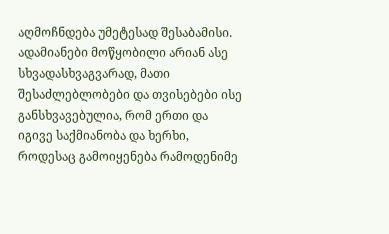აღმოჩნდება უმეტესად შესაბამისი. ადამიანები მოწყობილი არიან ასე სხვადასხვაგვარად, მათი შესაძლებლობები და თვისებები ისე განსხვავებულია, რომ ერთი და იგივე საქმიანობა და ხერხი, როდესაც გამოიყენება რამოდენიმე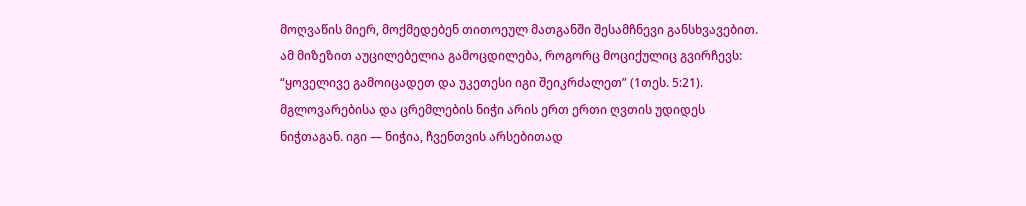მოღვაწის მიერ, მოქმედებენ თითოეულ მათგანში შესამჩნევი განსხვავებით. ამ მიზეზით აუცილებელია გამოცდილება, როგორც მოციქულიც გვირჩევს: “ყოველივე გამოიცადეთ და უკეთესი იგი შეიკრძალეთ” (1თეს. 5:21).
მგლოვარებისა და ცრემლების ნიჭი არის ერთ ერთი ღვთის უდიდეს ნიჭთაგან. იგი — ნიჭია, ჩვენთვის არსებითად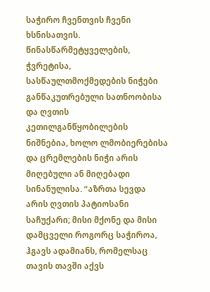საჭირო ჩვენთვის ჩვენი ხსნისათვის. წინასწარმეტყველების, ჭვრეტისა, სასწაულთმოქმედების ნიჭები განწაკუთრებული სათნოობისა და ღვთის კეთილგანწყობილების ნიშნებია, ხოლო ლმობიერებისა და ცრემლების ნიჭი არის მიღებული ან მიღებადი სინანულისა. “აზრთა სევდა არის ღვთის პატიოსანი საჩუქარი; მისი მქონე და მისი დამცველი როგორც საჭიროა, ჰგავს ადამიანს, რომელსაც თავის თავში აქვს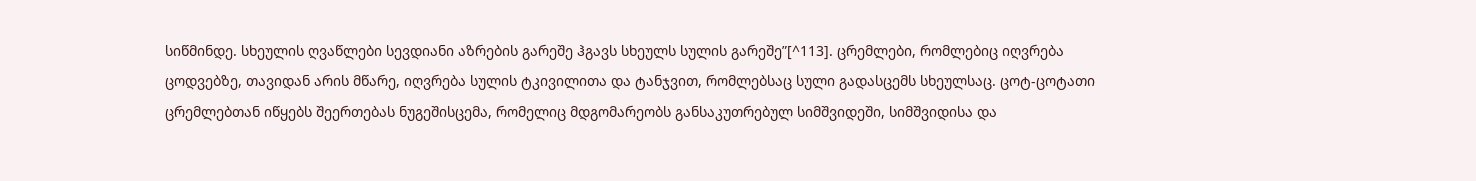სიწმინდე. სხეულის ღვაწლები სევდიანი აზრების გარეშე ჰგავს სხეულს სულის გარეშე”[^113]. ცრემლები, რომლებიც იღვრება ცოდვებზე, თავიდან არის მწარე, იღვრება სულის ტკივილითა და ტანჯვით, რომლებსაც სული გადასცემს სხეულსაც. ცოტ-ცოტათი ცრემლებთან იწყებს შეერთებას ნუგეშისცემა, რომელიც მდგომარეობს განსაკუთრებულ სიმშვიდეში, სიმშვიდისა და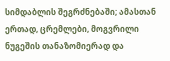სიმდაბლის შეგრძნებაში; ამასთან ერთად, ცრემლები, მოგვრილი ნუგეშის თანაზომიერად და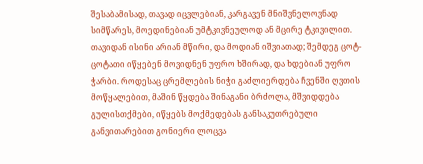შესაბამისად, თავად იცვლებიან, კარგავენ მნიშვნელოვნად სიმწარეს, მოედინებიან უმტკივნეულოდ ან მცირე ტკივილით. თავიდან ისინი არიან მწირი, და მოდიან იშვიათად; შემდეგ ცოტ-ცოტათი იწყებენ მოვიდნენ უფრო ხშირად, და ხდებიან უფრო ჭარბი. როდესაც ცრემლების ნიჭი გაძლიერდება ჩვენში ღვთის მოწყალებით, მაშინ წყდება შინაგანი ბრძოლა, მშვიდდება გულისთქმები, იწყებს მოქმედებას განსაკუთრებული განვითარებით გონიერი ლოცვა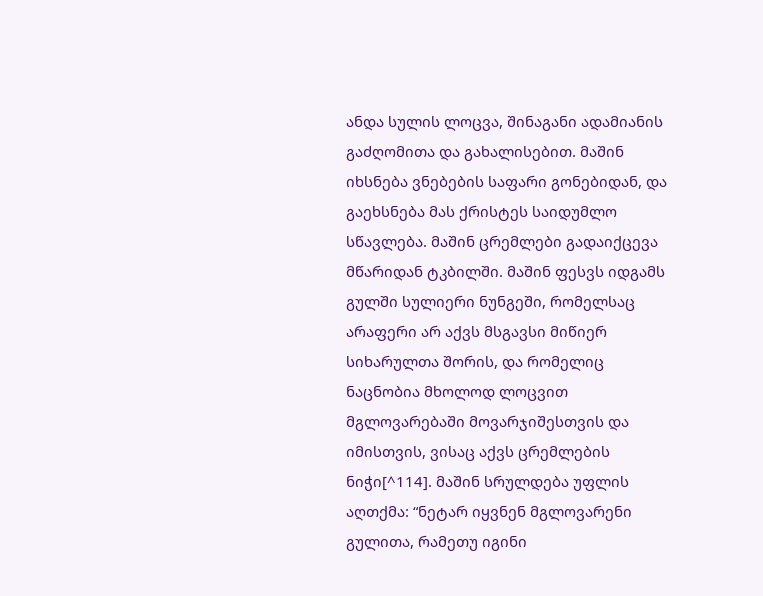ანდა სულის ლოცვა, შინაგანი ადამიანის გაძღომითა და გახალისებით. მაშინ იხსნება ვნებების საფარი გონებიდან, და გაეხსნება მას ქრისტეს საიდუმლო სწავლება. მაშინ ცრემლები გადაიქცევა მწარიდან ტკბილში. მაშინ ფესვს იდგამს გულში სულიერი ნუნგეში, რომელსაც არაფერი არ აქვს მსგავსი მიწიერ სიხარულთა შორის, და რომელიც ნაცნობია მხოლოდ ლოცვით მგლოვარებაში მოვარჯიშესთვის და იმისთვის, ვისაც აქვს ცრემლების ნიჭი[^114]. მაშინ სრულდება უფლის აღთქმა: “ნეტარ იყვნენ მგლოვარენი გულითა, რამეთუ იგინი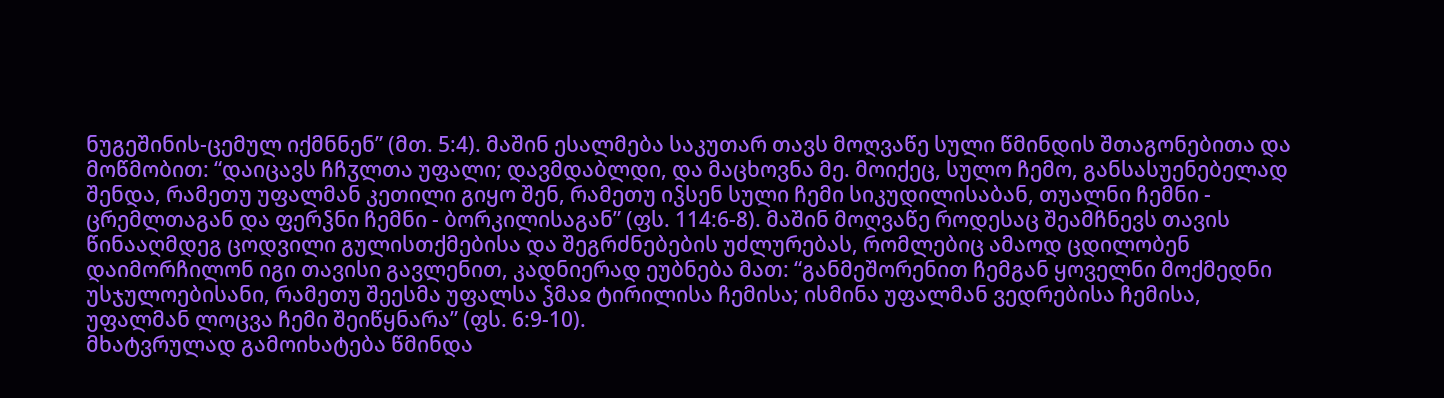ნუგეშინის-ცემულ იქმნნენ” (მთ. 5:4). მაშინ ესალმება საკუთარ თავს მოღვაწე სული წმინდის შთაგონებითა და მოწმობით: “დაიცავს ჩჩჳლთა უფალი; დავმდაბლდი, და მაცხოვნა მე. მოიქეც, სულო ჩემო, განსასუენებელად შენდა, რამეთუ უფალმან კეთილი გიყო შენ, რამეთუ იჴსენ სული ჩემი სიკუდილისაბან, თუალნი ჩემნი - ცრემლთაგან და ფერჴნი ჩემნი - ბორკილისაგან” (ფს. 114:6-8). მაშინ მოღვაწე როდესაც შეამჩნევს თავის წინააღმდეგ ცოდვილი გულისთქმებისა და შეგრძნებების უძლურებას, რომლებიც ამაოდ ცდილობენ დაიმორჩილონ იგი თავისი გავლენით, კადნიერად ეუბნება მათ: “განმეშორენით ჩემგან ყოველნი მოქმედნი უსჯულოებისანი, რამეთუ შეესმა უფალსა ჴმაჲ ტირილისა ჩემისა; ისმინა უფალმან ვედრებისა ჩემისა, უფალმან ლოცვა ჩემი შეიწყნარა” (ფს. 6:9-10).
მხატვრულად გამოიხატება წმინდა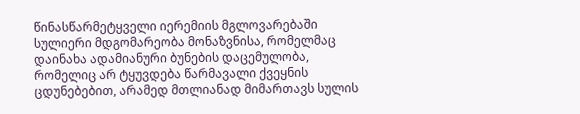წინასწარმეტყველი იერემიის მგლოვარებაში სულიერი მდგომარეობა მონაზვნისა, რომელმაც დაინახა ადამიანური ბუნების დაცემულობა, რომელიც არ ტყუვდება წარმავალი ქვეყნის ცდუნებებით, არამედ მთლიანად მიმართავს სულის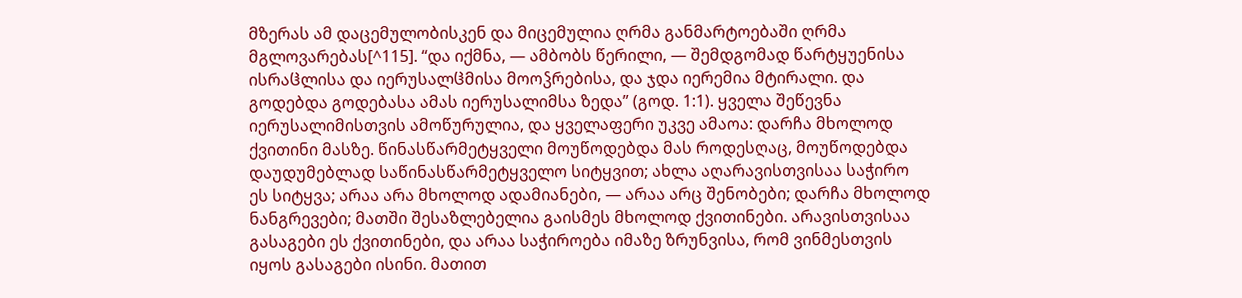მზერას ამ დაცემულობისკენ და მიცემულია ღრმა განმარტოებაში ღრმა მგლოვარებას[^115]. “და იქმნა, — ამბობს წერილი, — შემდგომად წარტყუენისა ისრაჱლისა და იერუსალჱმისა მოოჴრებისა, და ჯდა იერემია მტირალი. და გოდებდა გოდებასა ამას იერუსალიმსა ზედა” (გოდ. 1:1). ყველა შეწევნა იერუსალიმისთვის ამოწურულია, და ყველაფერი უკვე ამაოა: დარჩა მხოლოდ ქვითინი მასზე. წინასწარმეტყველი მოუწოდებდა მას როდესღაც, მოუწოდებდა დაუდუმებლად საწინასწარმეტყველო სიტყვით; ახლა აღარავისთვისაა საჭირო ეს სიტყვა; არაა არა მხოლოდ ადამიანები, — არაა არც შენობები; დარჩა მხოლოდ ნანგრევები; მათში შესაზლებელია გაისმეს მხოლოდ ქვითინები. არავისთვისაა გასაგები ეს ქვითინები, და არაა საჭიროება იმაზე ზრუნვისა, რომ ვინმესთვის იყოს გასაგები ისინი. მათით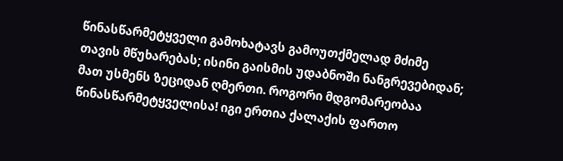წინასწარმეტყველი გამოხატავს გამოუთქმელად მძიმე თავის მწუხარებას; ისინი გაისმის უდაბნოში ნანგრევებიდან; მათ უსმენს ზეციდან ღმერთი. როგორი მდგომარეობაა წინასწარმეტყველისა! იგი ერთია ქალაქის ფართო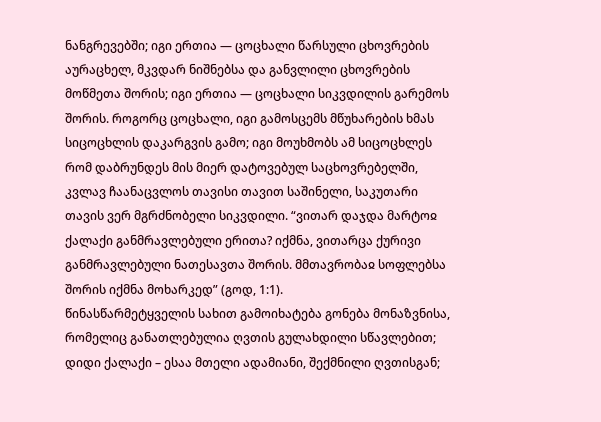ნანგრევებში; იგი ერთია — ცოცხალი წარსული ცხოვრების აურაცხელ, მკვდარ ნიშნებსა და განვლილი ცხოვრების მოწმეთა შორის; იგი ერთია — ცოცხალი სიკვდილის გარემოს შორის. როგორც ცოცხალი, იგი გამოსცემს მწუხარების ხმას სიცოცხლის დაკარგვის გამო; იგი მოუხმობს ამ სიცოცხლეს რომ დაბრუნდეს მის მიერ დატოვებულ საცხოვრებელში, კვლავ ჩაანაცვლოს თავისი თავით საშინელი, საკუთარი თავის ვერ მგრძნობელი სიკვდილი. “ვითარ დაჯდა მარტოჲ ქალაქი განმრავლებული ერითა? იქმნა, ვითარცა ქურივი განმრავლებული ნათესავთა შორის. მმთავრობაჲ სოფლებსა შორის იქმნა მოხარკედ” (გოდ, 1:1).
წინასწარმეტყველის სახით გამოიხატება გონება მონაზვნისა, რომელიც განათლებულია ღვთის გულახდილი სწავლებით; დიდი ქალაქი – ესაა მთელი ადამიანი, შექმნილი ღვთისგან;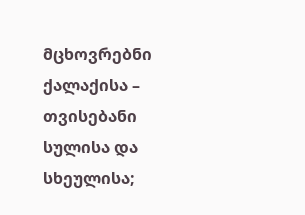მცხოვრებნი ქალაქისა – თვისებანი სულისა და სხეულისა;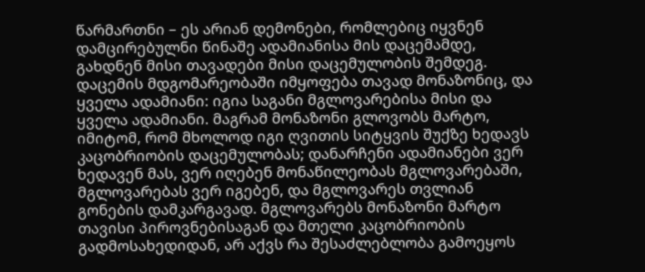წარმართნი – ეს არიან დემონები, რომლებიც იყვნენ დამცირებულნი წინაშე ადამიანისა მის დაცემამდე, გახდნენ მისი თავადები მისი დაცემულობის შემდეგ. დაცემის მდგომარეობაში იმყოფება თავად მონაზონიც, და ყველა ადამიანი: იგია საგანი მგლოვარებისა მისი და ყველა ადამიანი. მაგრამ მონაზონი გლოვობს მარტო, იმიტომ, რომ მხოლოდ იგი ღვითის სიტყვის შუქზე ხედავს კაცობრიობის დაცემულობას; დანარჩენი ადამიანები ვერ ხედავენ მას, ვერ იღებენ მონაწილეობას მგლოვარებაში, მგლოვარებას ვერ იგებენ, და მგლოვარეს თვლიან გონების დამკარგავად. მგლოვარებს მონაზონი მარტო თავისი პიროვნებისაგან და მთელი კაცობრიობის გადმოსახედიდან, არ აქვს რა შესაძლებლობა გამოეყოს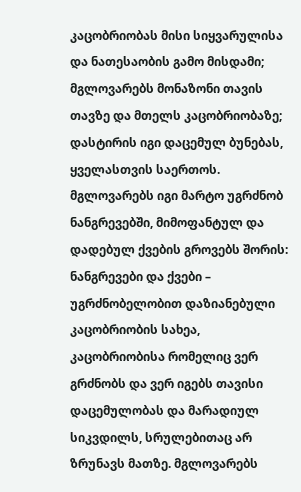კაცობრიობას მისი სიყვარულისა და ნათესაობის გამო მისდამი; მგლოვარებს მონაზონი თავის თავზე და მთელს კაცობრიობაზე; დასტირის იგი დაცემულ ბუნებას, ყველასთვის საერთოს. მგლოვარებს იგი მარტო უგრძნობ ნანგრევებში, მიმოფანტულ და დადებულ ქვების გროვებს შორის: ნანგრევები და ქვები – უგრძნობელობით დაზიანებული კაცობრიობის სახეა, კაცობრიობისა რომელიც ვერ გრძნობს და ვერ იგებს თავისი დაცემულობას და მარადიულ სიკვდილს, სრულებითაც არ ზრუნავს მათზე. მგლოვარებს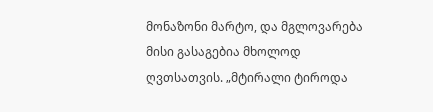მონაზონი მარტო, და მგლოვარება მისი გასაგებია მხოლოდ ღვთსათვის. „მტირალი ტიროდა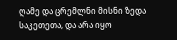ღამე და ცრემლნი მისნი ზედა საკეთეთა, და არა იყო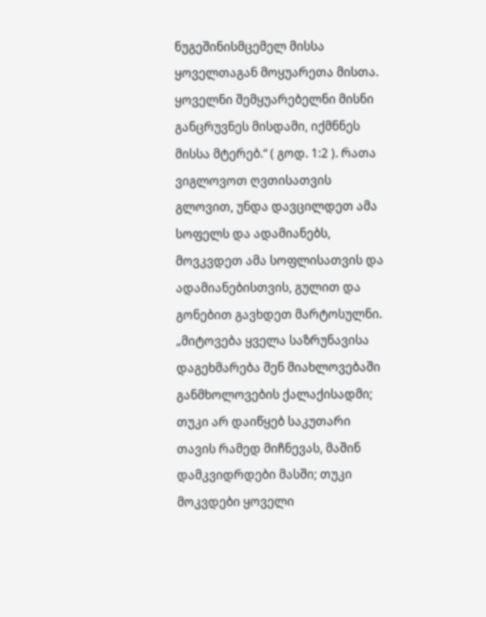ნუგეშინისმცემელ მისსა ყოველთაგან მოყუარეთა მისთა. ყოველნი შემყუარებელნი მისნი განცრუვნეს მისდამი, იქმნნეს მისსა მტერებ.“ ( გოდ. 1:2 ). რათა ვიგლოვოთ ღვთისათვის გლოვით, უნდა დავცილდეთ ამა სოფელს და ადამიანებს, მოვკვდეთ ამა სოფლისათვის და ადამიანებისთვის, გულით და გონებით გავხდეთ მარტოსულნი. „მიტოვება ყველა საზრუნავისა დაგეხმარება შენ მიახლოვებაში განმხოლოვების ქალაქისადმი; თუკი არ დაიწყებ საკუთარი თავის რამედ მიჩნევას, მაშინ დამკვიდრდები მასში; თუკი მოკვდები ყოველი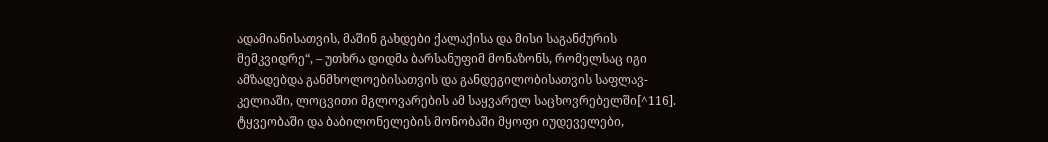ადამიანისათვის, მაშინ გახდები ქალაქისა და მისი საგანძურის მემკვიდრე“, – უთხრა დიდმა ბარსანუფიმ მონაზონს, რომელსაც იგი ამზადებდა განმხოლოებისათვის და განდეგილობისათვის საფლავ-კელიაში, ლოცვითი მგლოვარების ამ საყვარელ საცხოვრებელში[^116]. ტყვეობაში და ბაბილონელების მონობაში მყოფი იუდეველები,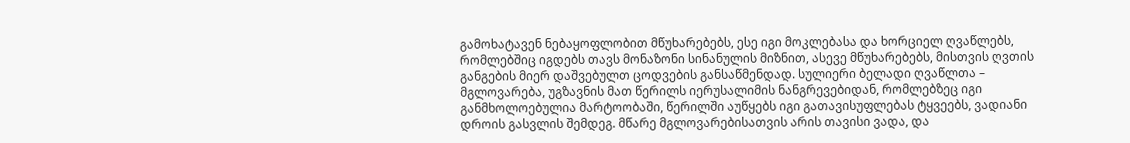გამოხატავენ ნებაყოფლობით მწუხარებებს, ესე იგი მოკლებასა და ხორციელ ღვაწლებს, რომლებშიც იგდებს თავს მონაზონი სინანულის მიზნით, ასევე მწუხარებებს, მისთვის ღვთის განგების მიერ დაშვებულთ ცოდვების განსაწმენდად. სულიერი ბელადი ღვაწლთა – მგლოვარება, უგზავნის მათ წერილს იერუსალიმის ნანგრევებიდან, რომლებზეც იგი განმხოლოებულია მარტოობაში, წერილში აუწყებს იგი გათავისუფლებას ტყვეებს, ვადიანი დროის გასვლის შემდეგ. მწარე მგლოვარებისათვის არის თავისი ვადა, და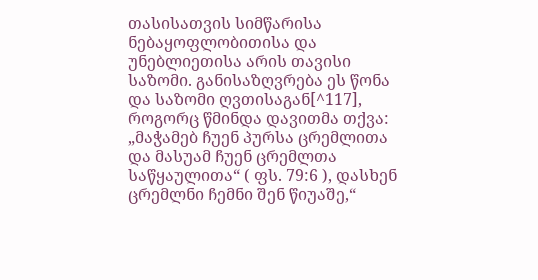თასისათვის სიმწარისა ნებაყოფლობითისა და უნებლიეთისა არის თავისი საზომი. განისაზღვრება ეს წონა და საზომი ღვთისაგან[^117], როგორც წმინდა დავითმა თქვა: „მაჭამებ ჩუენ პურსა ცრემლითა და მასუამ ჩუენ ცრემლთა საწყაულითა“ ( ფს. 79:6 ), დასხენ ცრემლნი ჩემნი შენ წიუაშე,“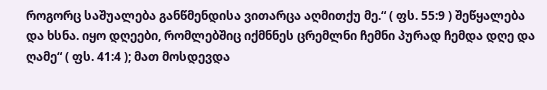როგორც საშუალება განწმენდისა ვითარცა აღმითქუ მე.“ ( ფს. 55:9 ) შეწყალება და ხსნა. იყო დღეები, რომლებშიც იქმნნეს ცრემლნი ჩემნი პურად ჩემდა დღე და ღამე“ ( ფს. 41:4 ); მათ მოსდევდა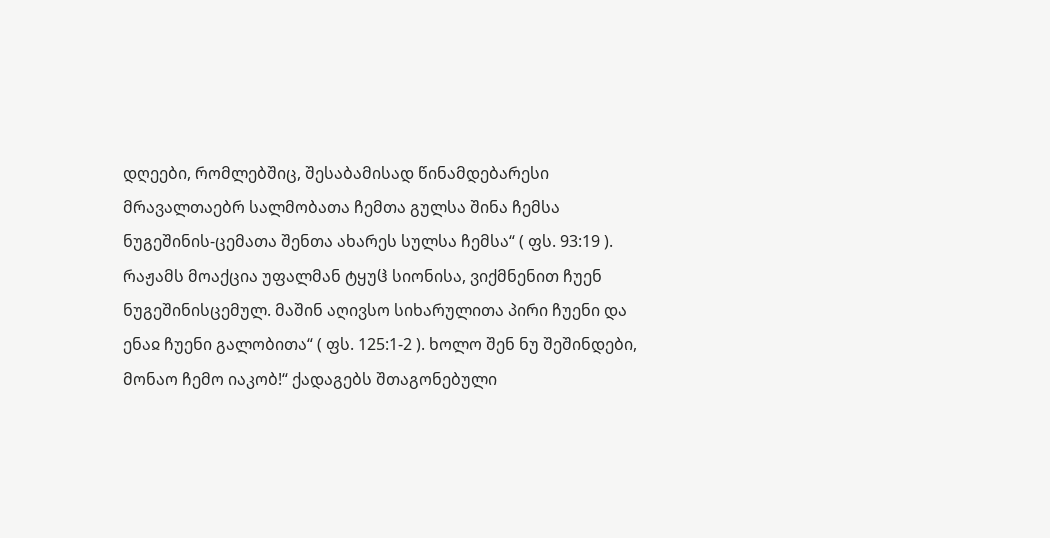დღეები, რომლებშიც, შესაბამისად წინამდებარესი მრავალთაებრ სალმობათა ჩემთა გულსა შინა ჩემსა ნუგეშინის-ცემათა შენთა ახარეს სულსა ჩემსა“ ( ფს. 93:19 ). რაჟამს მოაქცია უფალმან ტყუჱ სიონისა, ვიქმნენით ჩუენ ნუგეშინისცემულ. მაშინ აღივსო სიხარულითა პირი ჩუენი და ენაჲ ჩუენი გალობითა“ ( ფს. 125:1-2 ). ხოლო შენ ნუ შეშინდები, მონაო ჩემო იაკობ!“ ქადაგებს შთაგონებული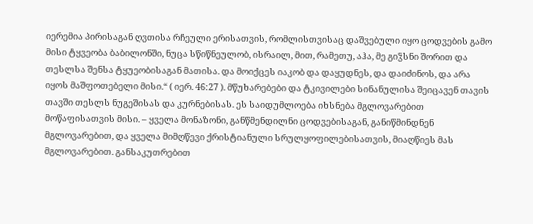იერემია პირისაგან ღვთისა რჩეული ერისათვის, რომლისთვისაც დაშვებული იყო ცოდვების გამო მისი ტყვეობა ბაბილონში, ნუცა სწიწნეულობ, ისრაილ, მით, რამეთუ, აჰა, მე გიჴსნი შორით და თესლსა შენსა ტყუეობისაგან მათისა. და მოიქცეს იაკობ და დაყუდნეს, და დაიძინოს, და არა იყოს მაშფოთებელი მისი.“ ( იერ. 46:27 ). მწუხარებები და ტკივილები სინანულისა შეიცავენ თავის თავში თესლს ნუგეშისას და კურნებისას. ეს საიდუმლოება იხსნება მგლოვარებით მოწაფისათვის მისი. – ყველა მონაზონი, განწმენდილნი ცოდვებისაგან, განიწმინდნენ მგლოვარებით, და ყველა მიმღწევი ქრისტიანული სრულყოფილებისათვის, მიაღწიეს მას მგლოვარებით. განსაკუთრებით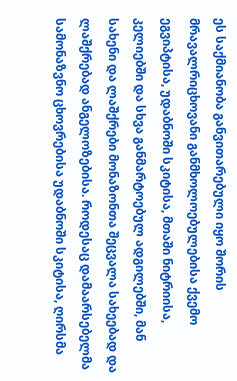ეს საქმიანობა განვითარებული იყო შორის მრავალრიცხოვანი განმხოლოებულებისა ქვემო ეგვიპტისა, უდაბნოში სკიტისა, მთაში ნიტრიისა, კელიებში და სხვა განმარტოებულ ადგილებში, მან სახენი და ლაშქრები მონაზონთა შეცვალა სახეებად და ლაშქრებად ანგელოზებისა. როდესაც დამაარსებელმა სამონაზვნო ცხოვრებისა უდაბნოში სკიტისა, ღირსმა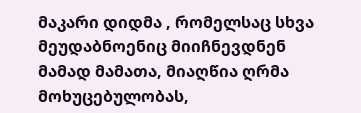მაკარი დიდმა , რომელსაც სხვა მეუდაბნოენიც მიიჩნევდნენ მამად მამათა, მიაღწია ღრმა მოხუცებულობას,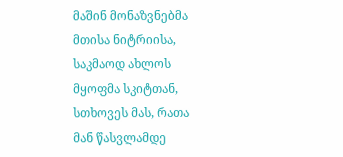მაშინ მონაზვნებმა მთისა ნიტრიისა, საკმაოდ ახლოს მყოფმა სკიტთან, სთხოვეს მას, რათა მან წასვლამდე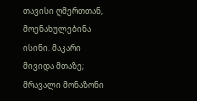თავისი ღმერთთან, მოენახულებინა ისინი. მაკარი მივიდა მთაზე; მრავალი მონაზონი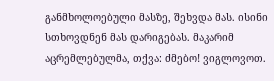განმხოლოებული მასზე, შეხვდა მას. ისინი სთხოვდნენ მას დარიგებას. მაკარიმ აცრემლებულმა, თქვა: ძმებო! ვიგლოვოთ.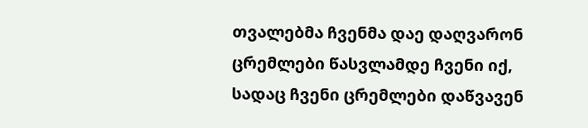თვალებმა ჩვენმა დაე დაღვარონ ცრემლები წასვლამდე ჩვენი იქ, სადაც ჩვენი ცრემლები დაწვავენ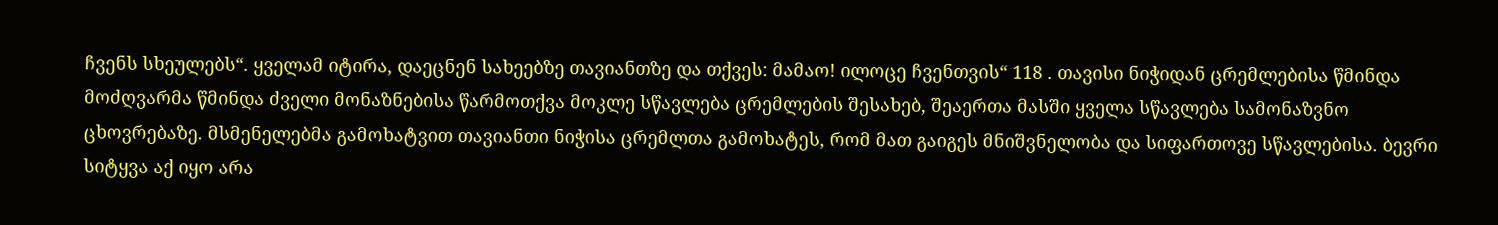ჩვენს სხეულებს“. ყველამ იტირა, დაეცნენ სახეებზე თავიანთზე და თქვეს: მამაო! ილოცე ჩვენთვის“ 118 . თავისი ნიჭიდან ცრემლებისა წმინდა მოძღვარმა წმინდა ძველი მონაზნებისა წარმოთქვა მოკლე სწავლება ცრემლების შესახებ, შეაერთა მასში ყველა სწავლება სამონაზვნო ცხოვრებაზე. მსმენელებმა გამოხატვით თავიანთი ნიჭისა ცრემლთა გამოხატეს, რომ მათ გაიგეს მნიშვნელობა და სიფართოვე სწავლებისა. ბევრი სიტყვა აქ იყო არა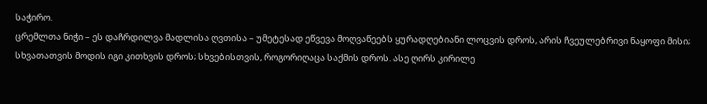საჭირო.
ცრემლთა ნიჭი – ეს დაჩრდილვა მადლისა ღვთისა – უმეტესად ეწვევა მოღვაწეებს ყურადღებიანი ლოცვის დროს, არის ჩვეულებრივი ნაყოფი მისი; სხვათათვის მოდის იგი კითხვის დროს; სხვებისთვის, როგორიღაცა საქმის დროს. ასე ღირს კირილე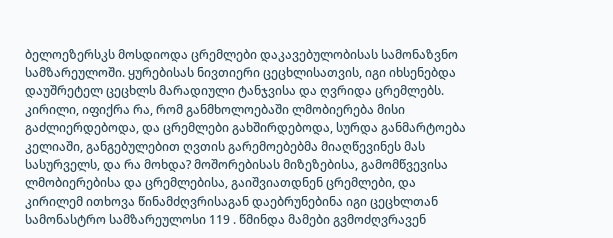ბელოეზერსკს მოსდიოდა ცრემლები დაკავებულობისას სამონაზვნო სამზარეულოში. ყურებისას ნივთიერი ცეცხლისათვის, იგი იხსენებდა დაუშრეტელ ცეცხლს მარადიული ტანჯვისა და ღვრიდა ცრემლებს. კირილი, იფიქრა რა, რომ განმხოლოებაში ლმობიერება მისი გაძლიერდებოდა, და ცრემლები გახშირდებოდა, სურდა განმარტოება კელიაში, განგებულებით ღვთის გარემოებებმა მიაღწევინეს მას სასურველს, და რა მოხდა? მოშორებისას მიზეზებისა, გამომწვევისა ლმობიერებისა და ცრემლებისა, გაიშვიათდნენ ცრემლები, და კირილემ ითხოვა წინამძღვრისაგან დაებრუნებინა იგი ცეცხლთან სამონასტრო სამზარეულოსი 119 . წმინდა მამები გვმოძღვრავენ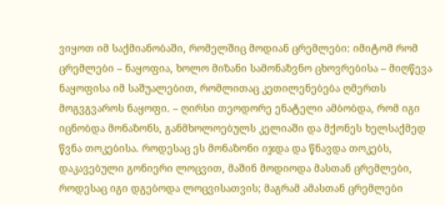ვიყოთ იმ საქმიანობაში, რომელშიც მოდიან ცრემლები: იმიტომ რომ ცრემლები – ნაყოფია, ხოლო მიზანი სამონაზვნო ცხოვრებისა – მიღწევა ნაყოფისა იმ საშუალებით, რომლითაც კეთილენებება ღმერთს მოგვგვაროს ნაყოფი. – ღირსი თეოდორე ენატელი ამბობდა, რომ იგი იცნობდა მონაზონს, განმხოლოებულს კელიაში და მქონეს ხელსაქმედ წვნა თოკებისა. როდესაც ეს მონაზონი იჯდა და წნავდა თოკებს, დაკავებული გონიერი ლოცვით, მაშინ მოდიოდა მასთან ცრემლები, როდესაც იგი დგებოდა ლოცვისათვის; მაგრამ ამასთან ცრემლები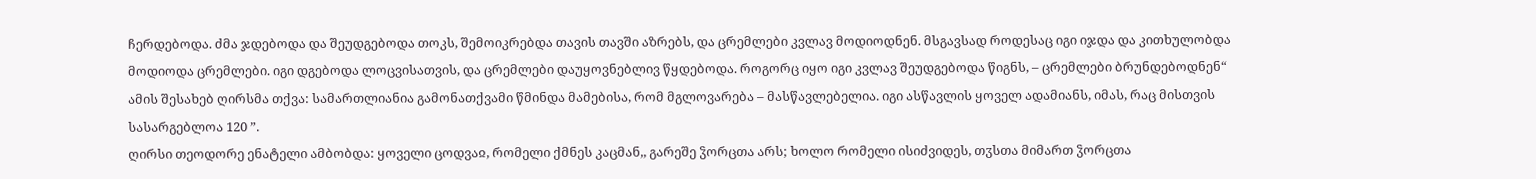ჩერდებოდა. ძმა ჯდებოდა და შეუდგებოდა თოკს, შემოიკრებდა თავის თავში აზრებს, და ცრემლები კვლავ მოდიოდნენ. მსგავსად როდესაც იგი იჯდა და კითხულობდა მოდიოდა ცრემლები. იგი დგებოდა ლოცვისათვის, და ცრემლები დაუყოვნებლივ წყდებოდა. როგორც იყო იგი კვლავ შეუდგებოდა წიგნს, – ცრემლები ბრუნდებოდნენ“ ამის შესახებ ღირსმა თქვა: სამართლიანია გამონათქვამი წმინდა მამებისა, რომ მგლოვარება – მასწავლებელია. იგი ასწავლის ყოველ ადამიანს, იმას, რაც მისთვის სასარგებლოა 120 ”.
ღირსი თეოდორე ენატელი ამბობდა: ყოველი ცოდვაჲ, რომელი ქმნეს კაცმან,, გარეშე ჴორცთა არს; ხოლო რომელი ისიძვიდეს, თჳსთა მიმართ ჴორცთა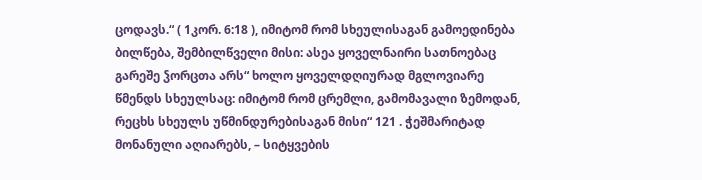ცოდავს.“ ( 1კორ. 6:18 ), იმიტომ რომ სხეულისაგან გამოედინება ბილწება, შემბილწველი მისი: ასეა ყოველნაირი სათნოებაც გარეშე ჴორცთა არს“ ხოლო ყოველდღიურად მგლოვიარე წმენდს სხეულსაც: იმიტომ რომ ცრემლი, გამომავალი ზემოდან, რეცხს სხეულს უწმინდურებისაგან მისი“ 121 . ჭეშმარიტად მონანული აღიარებს, – სიტყვების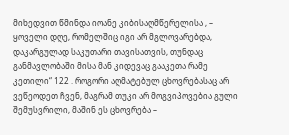მიხედვით წმინდა იოანე კიბისაღმწერელისა , – ყოველი დღე, რომელშიც იგი არ მგლოვარებდა, დაკარგულად საკუთარი თავისათვის, თუნდაც განმავლობაში მისა მან კიდევაც გააკეთა რამე კეთილი“ 122 . როგორი აღმატებულ ცხოვრებასაც არ ვეწეოდეთ ჩვენ, მაგრამ თუკი არ მოგვიპოვებია გული შემუსვრილი, მაშინ ეს ცხოვრება –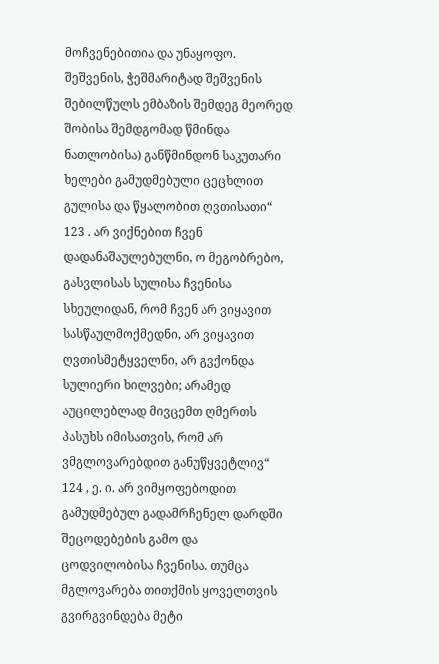მოჩვენებითია და უნაყოფო. შეშვენის, ჭეშმარიტად შეშვენის შებილწულს ემბაზის შემდეგ მეორედ შობისა შემდგომად წმინდა ნათლობისა) განწმინდონ საკუთარი ხელები გამუდმებული ცეცხლით გულისა და წყალობით ღვთისათი“ 123 . არ ვიქნებით ჩვენ დადანაშაულებულნი, ო მეგობრებო, გასვლისას სულისა ჩვენისა სხეულიდან, რომ ჩვენ არ ვიყავით სასწაულმოქმედნი, არ ვიყავით ღვთისმეტყველნი, არ გვქონდა სულიერი ხილვები; არამედ აუცილებლად მივცემთ ღმერთს პასუხს იმისათვის, რომ არ ვმგლოვარებდით განუწყვეტლივ“ 124 , ე. ი. არ ვიმყოფებოდით გამუდმებულ გადამრჩენელ დარდში შეცოდებების გამო და ცოდვილობისა ჩვენისა. თუმცა მგლოვარება თითქმის ყოველთვის გვირგვინდება მეტი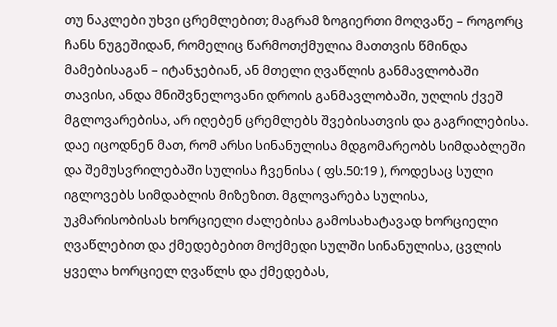თუ ნაკლები უხვი ცრემლებით; მაგრამ ზოგიერთი მოღვაწე – როგორც ჩანს ნუგეშიდან, რომელიც წარმოთქმულია მათთვის წმინდა მამებისაგან – იტანჯებიან, ან მთელი ღვაწლის განმავლობაში თავისი, ანდა მნიშვნელოვანი დროის განმავლობაში, უღლის ქვეშ მგლოვარებისა, არ იღებენ ცრემლებს შვებისათვის და გაგრილებისა. დაე იცოდნენ მათ, რომ არსი სინანულისა მდგომარეობს სიმდაბლეში და შემუსვრილებაში სულისა ჩვენისა ( ფს.50:19 ), როდესაც სული იგლოვებს სიმდაბლის მიზეზით. მგლოვარება სულისა, უკმარისობისას ხორციელი ძალებისა გამოსახატავად ხორციელი ღვაწლებით და ქმედებებით მოქმედი სულში სინანულისა, ცვლის ყველა ხორციელ ღვაწლს და ქმედებას,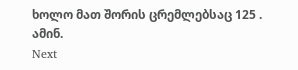ხოლო მათ შორის ცრემლებსაც 125 . ამინ.
Next